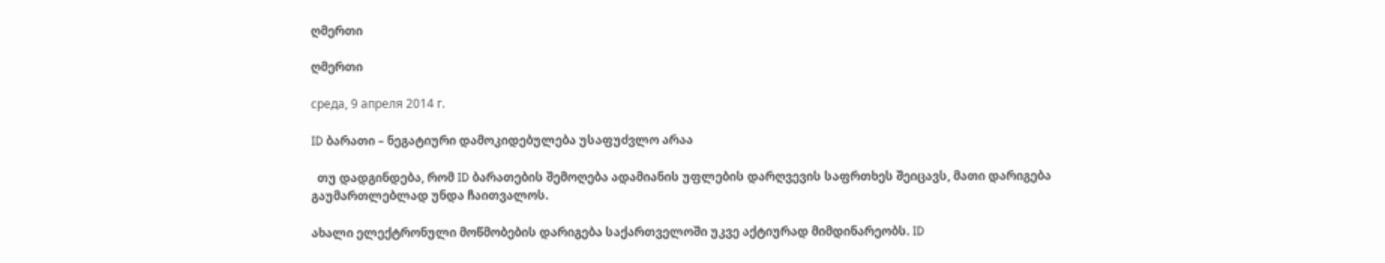ღმერთი

ღმერთი

среда, 9 апреля 2014 г.

ID ბარათი – ნეგატიური დამოკიდებულება უსაფუძვლო არაა

  თუ დადგინდება, რომ ID ბარათების შემოღება ადამიანის უფლების დარღვევის საფრთხეს შეიცავს, მათი დარიგება გაუმართლებლად უნდა ჩაითვალოს.

ახალი ელექტრონული მოწმობების დარიგება საქართველოში უკვე აქტიურად მიმდინარეობს. ID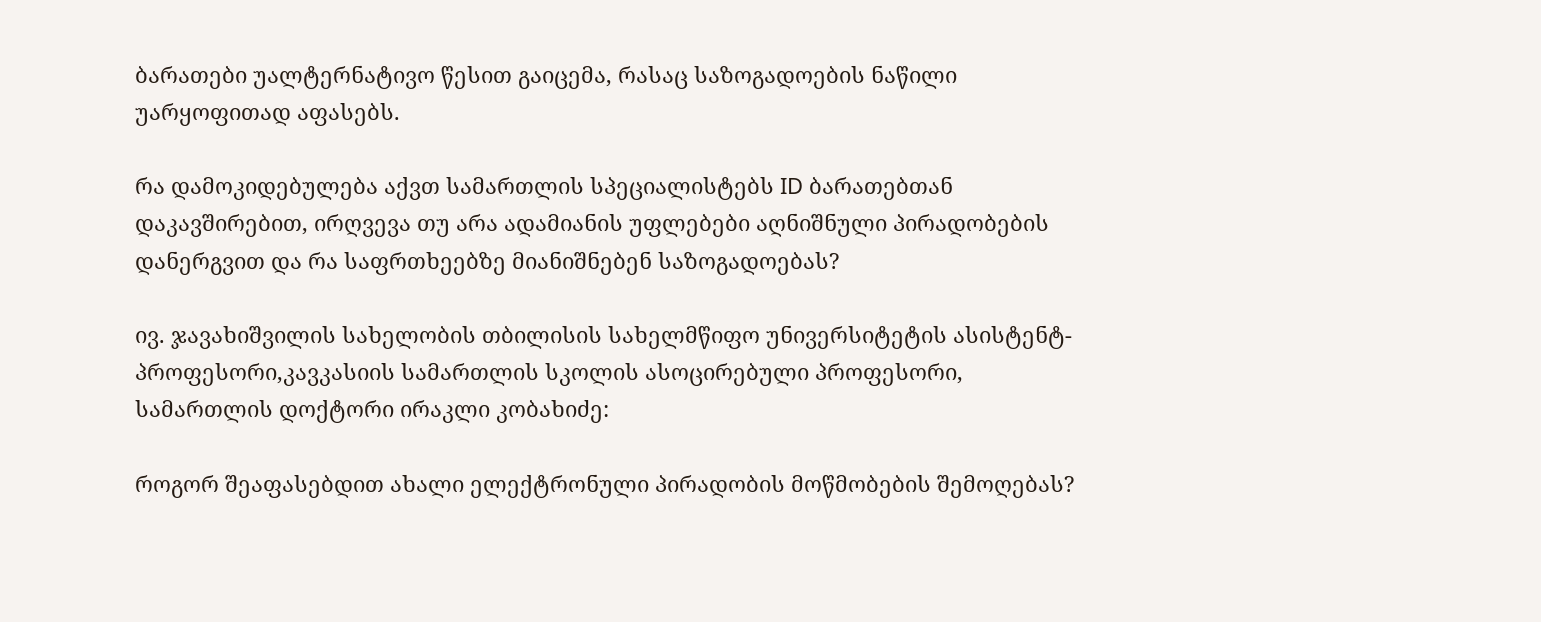ბარათები უალტერნატივო წესით გაიცემა, რასაც საზოგადოების ნაწილი უარყოფითად აფასებს.

რა დამოკიდებულება აქვთ სამართლის სპეციალისტებს ID ბარათებთან დაკავშირებით, ირღვევა თუ არა ადამიანის უფლებები აღნიშნული პირადობების დანერგვით და რა საფრთხეებზე მიანიშნებენ საზოგადოებას?

ივ. ჯავახიშვილის სახელობის თბილისის სახელმწიფო უნივერსიტეტის ასისტენტ-პროფესორი,კავკასიის სამართლის სკოლის ასოცირებული პროფესორი, სამართლის დოქტორი ირაკლი კობახიძე:

როგორ შეაფასებდით ახალი ელექტრონული პირადობის მოწმობების შემოღებას?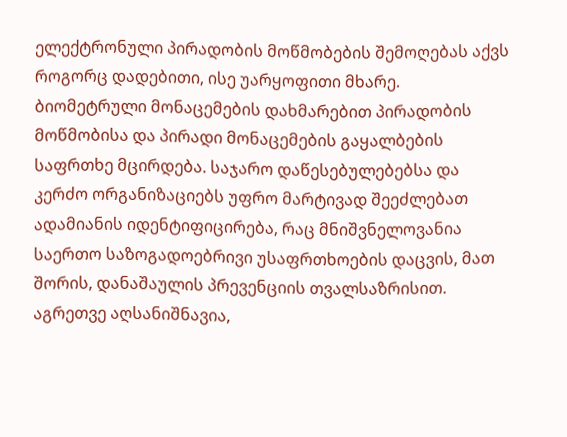ელექტრონული პირადობის მოწმობების შემოღებას აქვს როგორც დადებითი, ისე უარყოფითი მხარე. ბიომეტრული მონაცემების დახმარებით პირადობის მოწმობისა და პირადი მონაცემების გაყალბების საფრთხე მცირდება. საჯარო დაწესებულებებსა და კერძო ორგანიზაციებს უფრო მარტივად შეეძლებათ ადამიანის იდენტიფიცირება, რაც მნიშვნელოვანია საერთო საზოგადოებრივი უსაფრთხოების დაცვის, მათ შორის, დანაშაულის პრევენციის თვალსაზრისით. აგრეთვე აღსანიშნავია,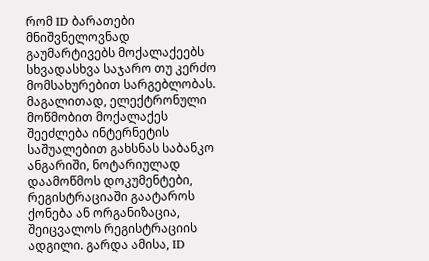რომ ID ბარათები მნიშვნელოვნად გაუმარტივებს მოქალაქეებს სხვადასხვა საჯარო თუ კერძო მომსახურებით სარგებლობას. მაგალითად, ელექტრონული მოწმობით მოქალაქეს შეეძლება ინტერნეტის საშუალებით გახსნას საბანკო ანგარიში, ნოტარიულად დაამოწმოს დოკუმენტები, რეგისტრაციაში გაატაროს ქონება ან ორგანიზაცია, შეიცვალოს რეგისტრაციის ადგილი. გარდა ამისა, ID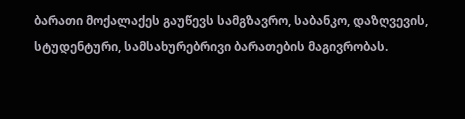ბარათი მოქალაქეს გაუწევს სამგზავრო, საბანკო, დაზღვევის, სტუდენტური, სამსახურებრივი ბარათების მაგივრობას.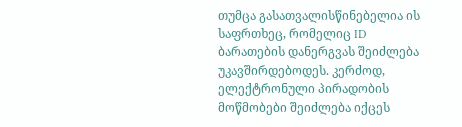თუმცა გასათვალისწინებელია ის საფრთხეც, რომელიც ID ბარათების დანერგვას შეიძლება უკავშირდებოდეს. კერძოდ, ელექტრონული პირადობის მოწმობები შეიძლება იქცეს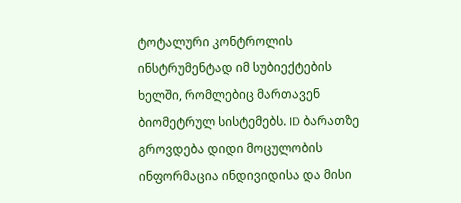ტოტალური კონტროლის ინსტრუმენტად იმ სუბიექტების ხელში, რომლებიც მართავენ ბიომეტრულ სისტემებს. ID ბარათზე გროვდება დიდი მოცულობის ინფორმაცია ინდივიდისა და მისი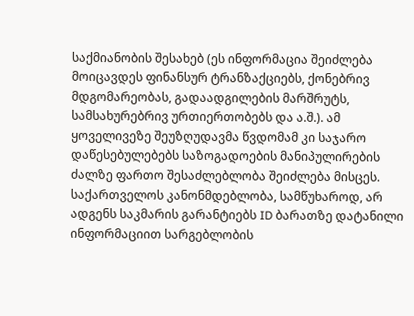საქმიანობის შესახებ (ეს ინფორმაცია შეიძლება მოიცავდეს ფინანსურ ტრანზაქციებს, ქონებრივ მდგომარეობას, გადაადგილების მარშრუტს, სამსახურებრივ ურთიერთობებს და ა.შ.). ამ ყოველივეზე შეუზღუდავმა წვდომამ კი საჯარო დაწესებულებებს საზოგადოების მანიპულირების ძალზე ფართო შესაძლებლობა შეიძლება მისცეს. საქართველოს კანონმდებლობა, სამწუხაროდ, არ ადგენს საკმარის გარანტიებს ID ბარათზე დატანილი ინფორმაციით სარგებლობის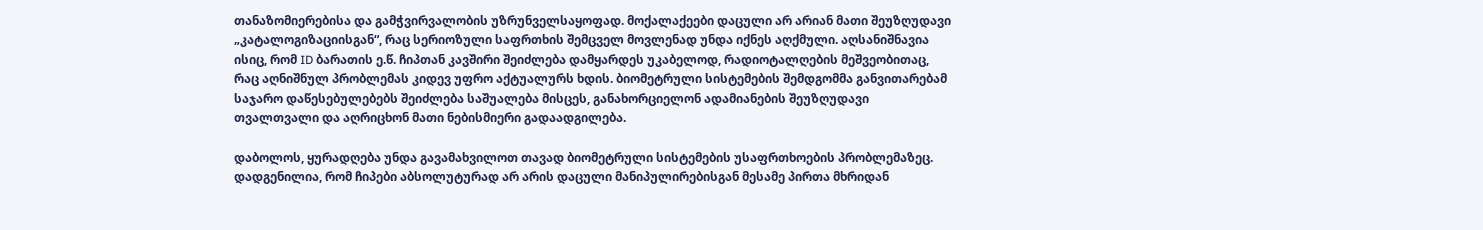თანაზომიერებისა და გამჭვირვალობის უზრუნველსაყოფად. მოქალაქეები დაცული არ არიან მათი შეუზღუდავი „კატალოგიზაციისგან“, რაც სერიოზული საფრთხის შემცველ მოვლენად უნდა იქნეს აღქმული. აღსანიშნავია ისიც, რომ ID ბარათის ე.წ. ჩიპთან კავშირი შეიძლება დამყარდეს უკაბელოდ, რადიოტალღების მეშვეობითაც, რაც აღნიშნულ პრობლემას კიდევ უფრო აქტუალურს ხდის. ბიომეტრული სისტემების შემდგომმა განვითარებამ საჯარო დაწესებულებებს შეიძლება საშუალება მისცეს, განახორციელონ ადამიანების შეუზღუდავი თვალთვალი და აღრიცხონ მათი ნებისმიერი გადაადგილება.

დაბოლოს, ყურადღება უნდა გავამახვილოთ თავად ბიომეტრული სისტემების უსაფრთხოების პრობლემაზეც. დადგენილია, რომ ჩიპები აბსოლუტურად არ არის დაცული მანიპულირებისგან მესამე პირთა მხრიდან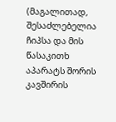(მაგალითად, შესაძლებელია ჩიპსა და მის წასაკითხ აპარატს შორის კავშირის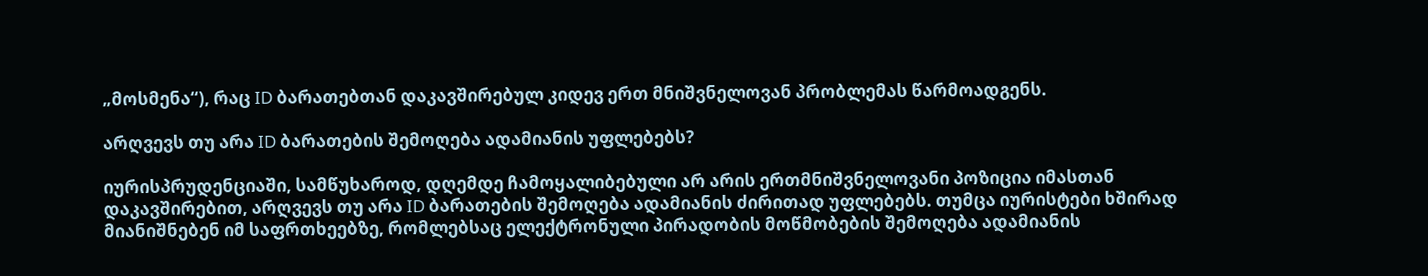„მოსმენა“), რაც ID ბარათებთან დაკავშირებულ კიდევ ერთ მნიშვნელოვან პრობლემას წარმოადგენს.

არღვევს თუ არა ID ბარათების შემოღება ადამიანის უფლებებს?

იურისპრუდენციაში, სამწუხაროდ, დღემდე ჩამოყალიბებული არ არის ერთმნიშვნელოვანი პოზიცია იმასთან დაკავშირებით, არღვევს თუ არა ID ბარათების შემოღება ადამიანის ძირითად უფლებებს. თუმცა იურისტები ხშირად მიანიშნებენ იმ საფრთხეებზე, რომლებსაც ელექტრონული პირადობის მოწმობების შემოღება ადამიანის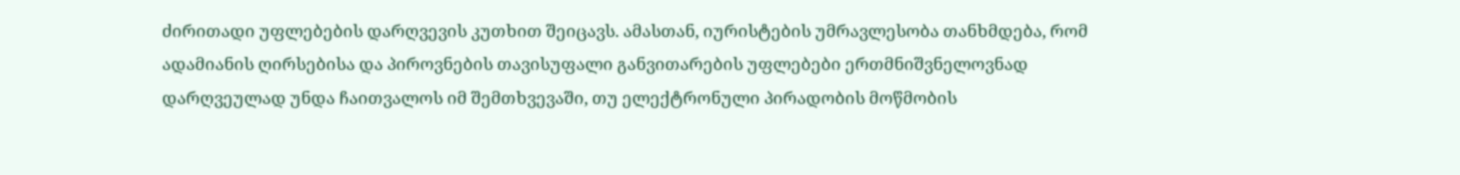ძირითადი უფლებების დარღვევის კუთხით შეიცავს. ამასთან, იურისტების უმრავლესობა თანხმდება, რომ ადამიანის ღირსებისა და პიროვნების თავისუფალი განვითარების უფლებები ერთმნიშვნელოვნად დარღვეულად უნდა ჩაითვალოს იმ შემთხვევაში, თუ ელექტრონული პირადობის მოწმობის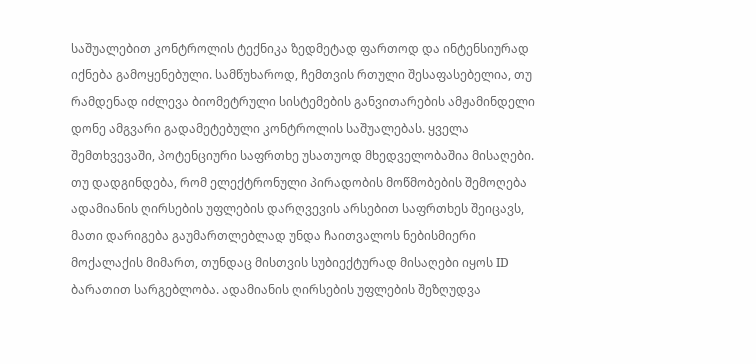საშუალებით კონტროლის ტექნიკა ზედმეტად ფართოდ და ინტენსიურად იქნება გამოყენებული. სამწუხაროდ, ჩემთვის რთული შესაფასებელია, თუ რამდენად იძლევა ბიომეტრული სისტემების განვითარების ამჟამინდელი დონე ამგვარი გადამეტებული კონტროლის საშუალებას. ყველა შემთხვევაში, პოტენციური საფრთხე უსათუოდ მხედველობაშია მისაღები. თუ დადგინდება, რომ ელექტრონული პირადობის მოწმობების შემოღება ადამიანის ღირსების უფლების დარღვევის არსებით საფრთხეს შეიცავს, მათი დარიგება გაუმართლებლად უნდა ჩაითვალოს ნებისმიერი მოქალაქის მიმართ, თუნდაც მისთვის სუბიექტურად მისაღები იყოს ID ბარათით სარგებლობა. ადამიანის ღირსების უფლების შეზღუდვა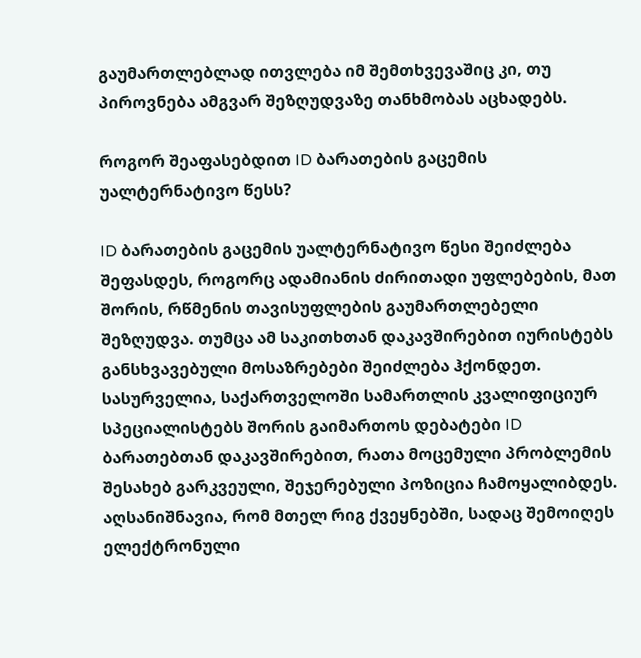გაუმართლებლად ითვლება იმ შემთხვევაშიც კი, თუ პიროვნება ამგვარ შეზღუდვაზე თანხმობას აცხადებს.

როგორ შეაფასებდით ID ბარათების გაცემის უალტერნატივო წესს?

ID ბარათების გაცემის უალტერნატივო წესი შეიძლება შეფასდეს, როგორც ადამიანის ძირითადი უფლებების, მათ შორის, რწმენის თავისუფლების გაუმართლებელი შეზღუდვა. თუმცა ამ საკითხთან დაკავშირებით იურისტებს განსხვავებული მოსაზრებები შეიძლება ჰქონდეთ. სასურველია, საქართველოში სამართლის კვალიფიციურ სპეციალისტებს შორის გაიმართოს დებატები ID ბარათებთან დაკავშირებით, რათა მოცემული პრობლემის შესახებ გარკვეული, შეჯერებული პოზიცია ჩამოყალიბდეს. აღსანიშნავია, რომ მთელ რიგ ქვეყნებში, სადაც შემოიღეს ელექტრონული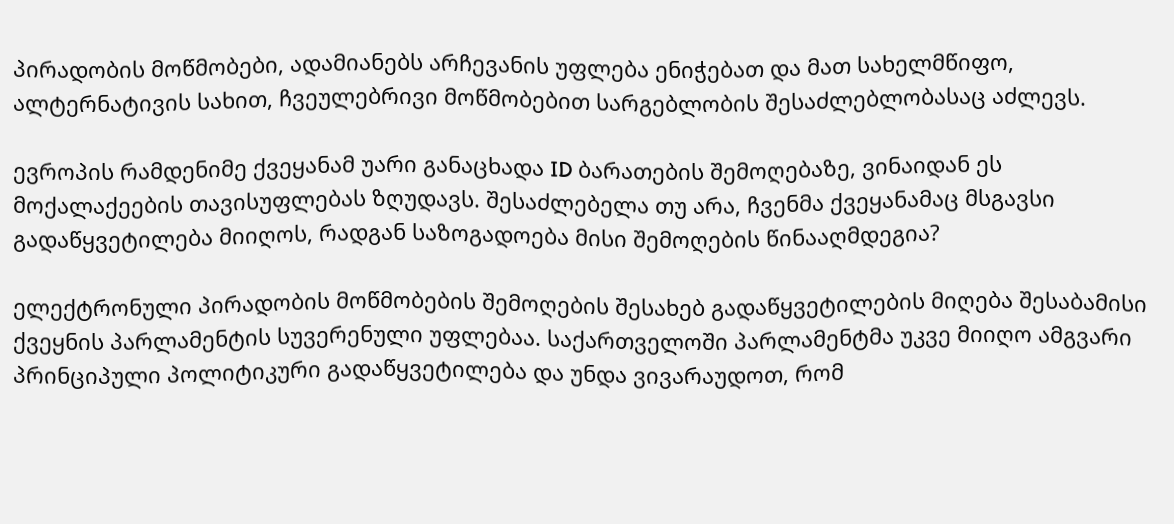პირადობის მოწმობები, ადამიანებს არჩევანის უფლება ენიჭებათ და მათ სახელმწიფო, ალტერნატივის სახით, ჩვეულებრივი მოწმობებით სარგებლობის შესაძლებლობასაც აძლევს.

ევროპის რამდენიმე ქვეყანამ უარი განაცხადა ID ბარათების შემოღებაზე, ვინაიდან ეს მოქალაქეების თავისუფლებას ზღუდავს. შესაძლებელა თუ არა, ჩვენმა ქვეყანამაც მსგავსი გადაწყვეტილება მიიღოს, რადგან საზოგადოება მისი შემოღების წინააღმდეგია?

ელექტრონული პირადობის მოწმობების შემოღების შესახებ გადაწყვეტილების მიღება შესაბამისი ქვეყნის პარლამენტის სუვერენული უფლებაა. საქართველოში პარლამენტმა უკვე მიიღო ამგვარი პრინციპული პოლიტიკური გადაწყვეტილება და უნდა ვივარაუდოთ, რომ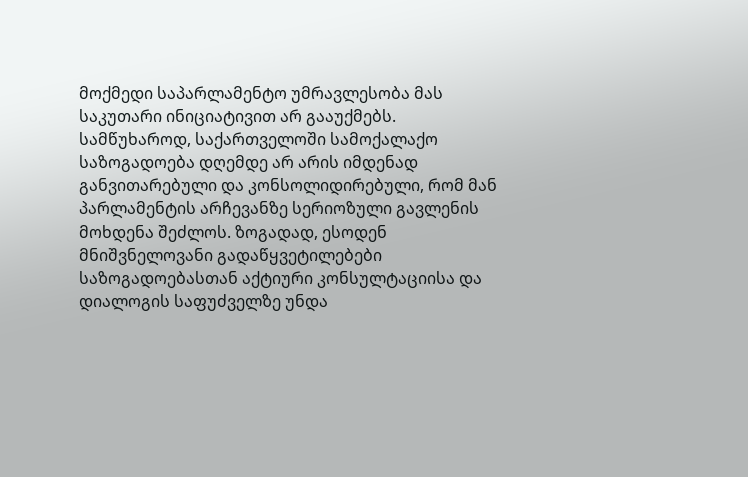მოქმედი საპარლამენტო უმრავლესობა მას საკუთარი ინიციატივით არ გააუქმებს. სამწუხაროდ, საქართველოში სამოქალაქო საზოგადოება დღემდე არ არის იმდენად განვითარებული და კონსოლიდირებული, რომ მან პარლამენტის არჩევანზე სერიოზული გავლენის მოხდენა შეძლოს. ზოგადად, ესოდენ მნიშვნელოვანი გადაწყვეტილებები საზოგადოებასთან აქტიური კონსულტაციისა და დიალოგის საფუძველზე უნდა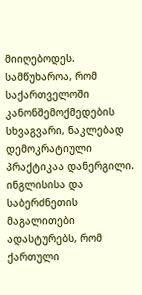მიიღებოდეს. სამწუხაროა, რომ საქართველოში კანონშემოქმედების სხვაგვარი, ნაკლებად დემოკრატიული პრაქტიკაა დანერგილი. ინგლისისა და საბერძნეთის მაგალითები ადასტურებს, რომ ქართული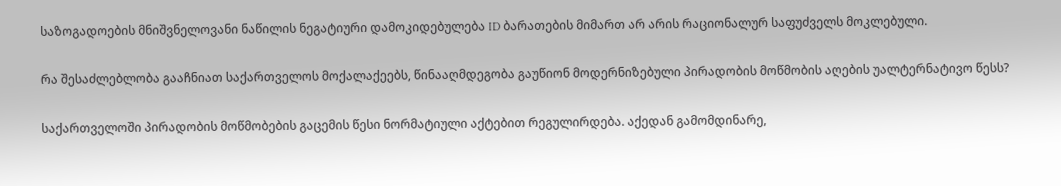საზოგადოების მნიშვნელოვანი ნაწილის ნეგატიური დამოკიდებულება ID ბარათების მიმართ არ არის რაციონალურ საფუძველს მოკლებული.

რა შესაძლებლობა გააჩნიათ საქართველოს მოქალაქეებს, წინააღმდეგობა გაუწიონ მოდერნიზებული პირადობის მოწმობის აღების უალტერნატივო წესს?

საქართველოში პირადობის მოწმობების გაცემის წესი ნორმატიული აქტებით რეგულირდება. აქედან გამომდინარე,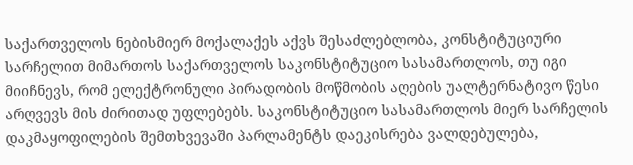საქართველოს ნებისმიერ მოქალაქეს აქვს შესაძლებლობა, კონსტიტუციური სარჩელით მიმართოს საქართველოს საკონსტიტუციო სასამართლოს, თუ იგი მიიჩნევს, რომ ელექტრონული პირადობის მოწმობის აღების უალტერნატივო წესი არღვევს მის ძირითად უფლებებს. საკონსტიტუციო სასამართლოს მიერ სარჩელის დაკმაყოფილების შემთხვევაში პარლამენტს დაეკისრება ვალდებულება,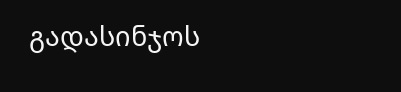გადასინჯოს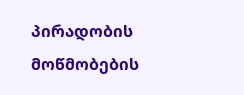პირადობის მოწმობების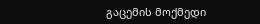გაცემის მოქმედი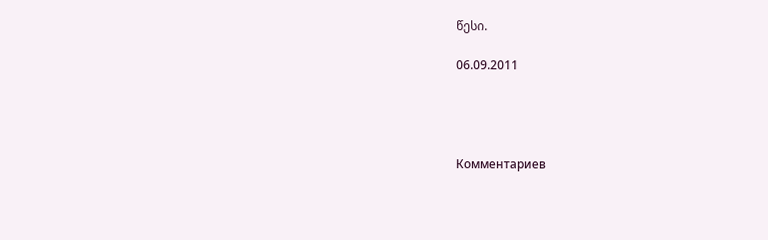წესი.

06.09.2011




Комментариев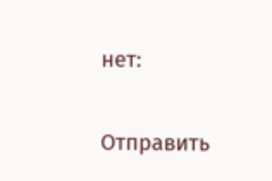нет:

Отправить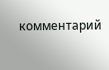комментарий